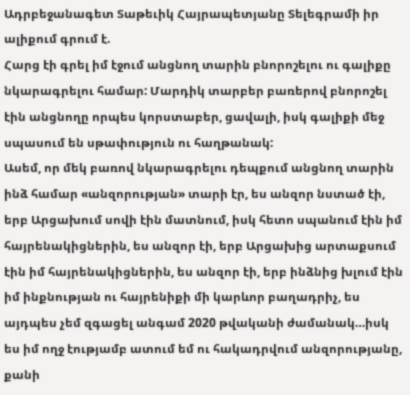Ադրբեջանագետ Տաթեւիկ Հայրապետյանը Տելեգրամի իր ալիքում գրում է.
Հարց էի գրել իմ էջում անցնող տարին բնորոշելու ու գալիքը նկարագրելու համար: Մարդիկ տարբեր բառերով բնորոշել էին անցնողը որպես կորստաբեր, ցավալի, իսկ գալիքի մեջ սպասում են սթափություն ու հաղթանակ:
Ասեմ, որ մեկ բառով նկարագրելու դեպքում անցնող տարին ինձ համար «անզորության» տարի էր, ես անզոր նստած էի, երբ Արցախում սովի էին մատնում, իսկ հետո սպանում էին իմ հայրենակիցներին, ես անզոր էի, երբ Արցախից արտաքսում էին իմ հայրենակիցներին, ես անզոր էի, երբ ինձնից խլում էին իմ ինքնության ու հայրենիքի մի կարևոր բաղադրիչ, ես այդպես չեմ զգացել անգամ 2020 թվականի ժամանակ…իսկ ես իմ ողջ էությամբ ատում եմ ու հակադրվում անզորությանը, քանի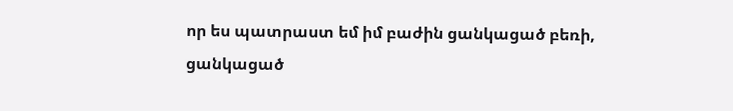որ ես պատրաստ եմ իմ բաժին ցանկացած բեռի, ցանկացած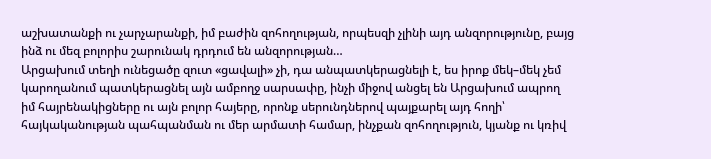աշխատանքի ու չարչարանքի, իմ բաժին զոհողության, որպեսզի չլինի այդ անզորությունը, բայց ինձ ու մեզ բոլորիս շարունակ դրդում են անզորության…
Արցախում տեղի ունեցածը զուտ «ցավալի» չի, դա անպատկերացնելի է, ես իրոք մեկ–մեկ չեմ կարողանում պատկերացնել այն ամբողջ սարսափը, ինչի միջով անցել են Արցախում ապրող իմ հայրենակիցները ու այն բոլոր հայերը, որոնք սերունդներով պայքարել այդ հողի՝ հայկականության պահպանման ու մեր արմատի համար, ինչքան զոհողություն, կյանք ու կռիվ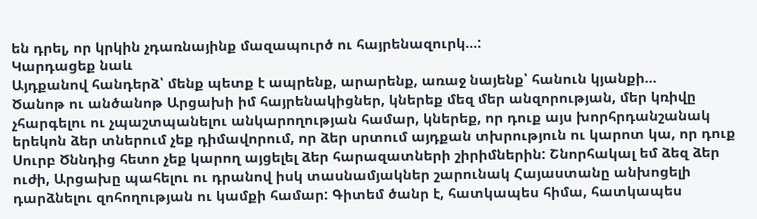են դրել, որ կրկին չդառնայինք մազապուրծ ու հայրենազուրկ…:
Կարդացեք նաև
Այդքանով հանդերձ՝ մենք պետք է ապրենք, արարենք, առաջ նայենք՝ հանուն կյանքի…
Ծանոթ ու անծանոթ Արցախի իմ հայրենակիցներ, կներեք մեզ մեր անզորության, մեր կռիվը չհարգելու ու չպաշտպանելու անկարողության համար, կներեք, որ դուք այս խորհրդանշանակ երեկոն ձեր տներում չեք դիմավորում, որ ձեր սրտում այդքան տխրություն ու կարոտ կա, որ դուք Սուրբ Ծննդից հետո չեք կարող այցելել ձեր հարազատների շիրիմներին: Շնորհակալ եմ ձեզ ձեր ուժի, Արցախը պահելու ու դրանով իսկ տասնամյակներ շարունակ Հայաստանը անխոցելի դարձնելու զոհողության ու կամքի համար: Գիտեմ ծանր է, հատկապես հիմա, հատկապես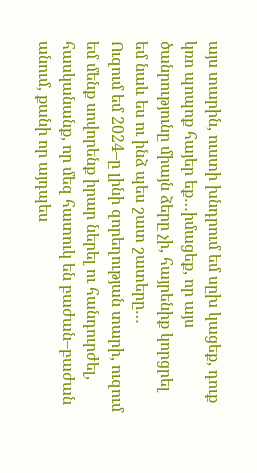այս տարին, ուստի խնդրում եմ սըխ կացեք, դուք կռո պոպոք հայեր եք…իմացեք, որ այս ծանրությունը միայն ձերը չի, հայրենիք կորցրել եմ նաև ես ու ինձ պես շատ շատերը…
Ուզում եմ 2024–ը լինի զորեղության տարի, ուզում եմ մենք սովորենք իրար ներել ու հանդուրժել, հասկանանք, որ մեզ հատուկ են բաժան–բաժան անում, քանի որ այդպես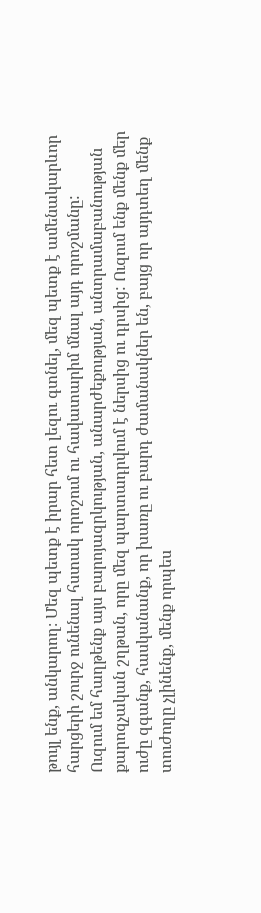թույլ ենք, անկարող։ Մեզ պետք է իրար հետ լեզու գտնել, մեզ պետք է ամենակարևոր հարցերի շուրջ ունենալ հստակ որոշում ու հավատարիմ մնալ այդ որոշմանը:
Ուզում եմ հաղթենք այս բարոյազրկության, անարժեքության, անտրամաբանության քարոզչական շղթան, որը մեզ պարտադրվում է ներսից ու դրսից: Ուզում ենք մենք մեր ուժը զգանք, հասկանանք, որ խառը ու բարդ ժամանակներ են, բայց որ այդտեղ մենք տուժողը չլինենք, մենք որպես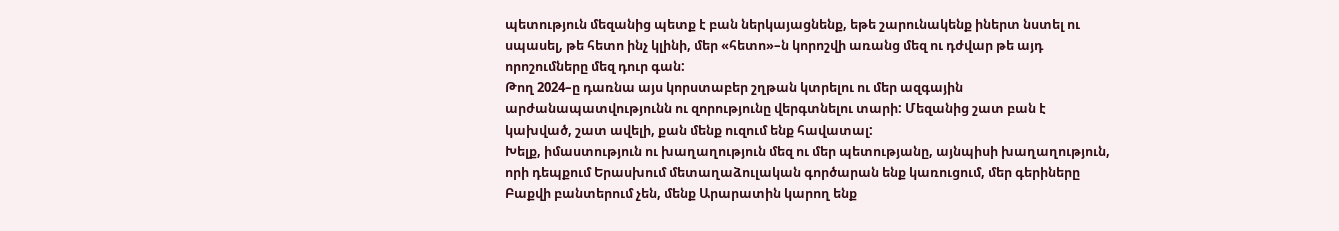պետություն մեզանից պետք է բան ներկայացնենք, եթե շարունակենք իներտ նստել ու սպասել, թե հետո ինչ կլինի, մեր «հետո»–ն կորոշվի առանց մեզ ու դժվար թե այդ որոշումները մեզ դուր գան:
Թող 2024–ը դառնա այս կորստաբեր շղթան կտրելու ու մեր ազգային արժանապատվությունն ու զորությունը վերգտնելու տարի: Մեզանից շատ բան է կախված, շատ ավելի, քան մենք ուզում ենք հավատալ:
Խելք, իմաստություն ու խաղաղություն մեզ ու մեր պետությանը, այնպիսի խաղաղություն, որի դեպքում Երասխում մետաղաձուլական գործարան ենք կառուցում, մեր գերիները Բաքվի բանտերում չեն, մենք Արարատին կարող ենք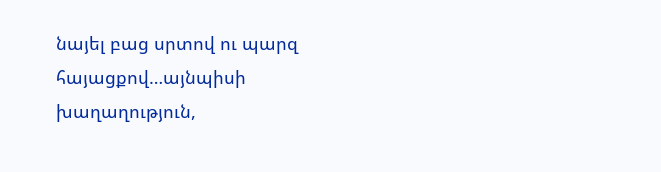նայել բաց սրտով ու պարզ հայացքով…այնպիսի խաղաղություն,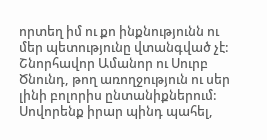որտեղ իմ ու քո ինքնությունն ու մեր պետությունը վտանգված չէ:
Շնորհավոր Ամանոր ու Սուրբ Ծնունդ, թող առողջություն ու սեր լինի բոլորիս ընտանիքներում: Սովորենք իրար պինդ պահել,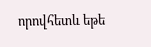որովհետև եթե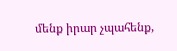մենք իրար չպահենք,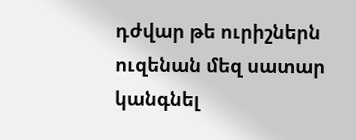դժվար թե ուրիշներն ուզենան մեզ սատար կանգնել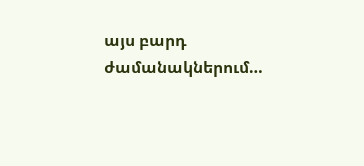այս բարդ ժամանակներում…